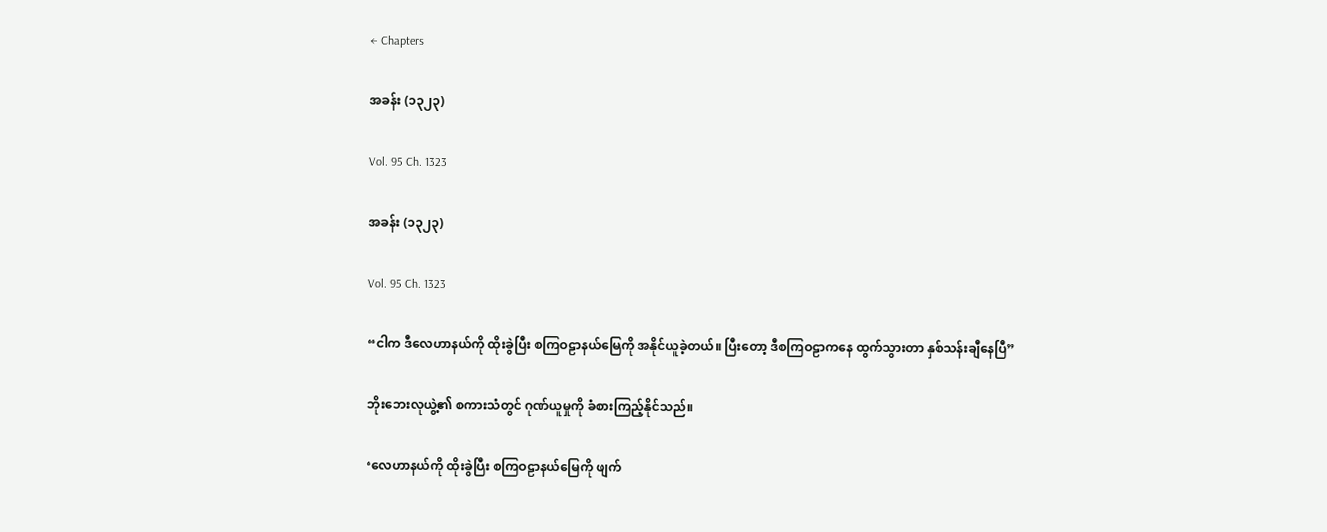← Chapters

အခန်း (၁၃၂၃)

Vol. 95 Ch. 1323

အခန်း (၁၃၂၃)

Vol. 95 Ch. 1323

“ငါက ဒီလေဟာနယ်ကို ထိုးခွဲပြီး စကြဝဠာနယ်မြေကို အနိုင်ယူခဲ့တယ်။ ပြီးတော့ ဒီစကြဝဠာကနေ ထွက်သွားတာ နှစ်သန်းချီနေပြီ”

ဘိုးဘေးလုယွဲ့၏ စကားသံတွင် ဂုဏ်ယူမှုကို ခံစားကြည့်နိုင်သည်။

‘လေဟာနယ်ကို ထိုးခွဲပြီး စကြဝဠာနယ်မြေကို ဖျက်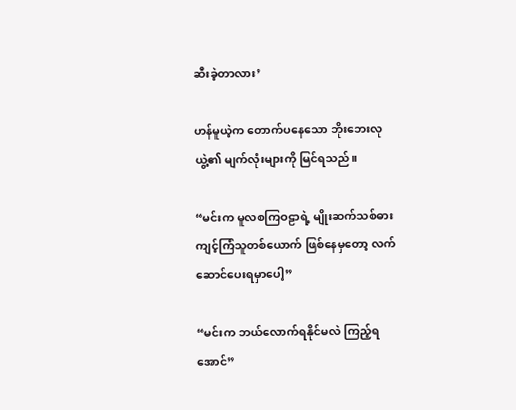ဆီးခဲ့တာလား’

ဟန်မူယဲ့က တောက်ပနေ‌သော ဘိုးဘေးလုယွဲ့၏ မျက်လုံးများကို မြင်ရသည်။

“မင်းက မူလစကြဝဠာရဲ့ မျိုးဆက်သစ်ဓားကျင့်ကြံသူတစ်ယောက် ဖြစ်နေမှတော့ လက်ဆောင်ပေးရမှာပေါ့”

“မင်းက ဘယ်လောက်ရနိုင်မလဲ ကြည့်ရအောင်”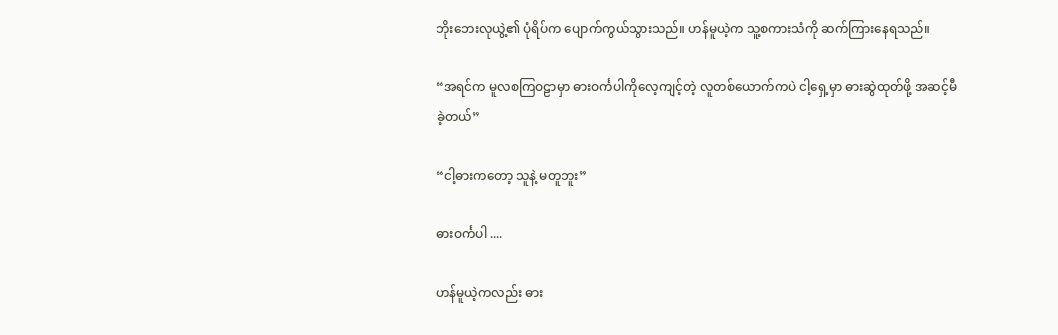ဘိုးဘေးလုယွဲ့၏ ပုံရိပ်က ပျောက်ကွယ်သွားသည်။ ဟန်မူယဲ့က သူ့စကားသံကို ဆက်ကြားနေရသည်။

“အရင်က မူလစကြဝဠာမှာ ဓားဝင်္ကပါကိုလေ့ကျင့်တဲ့ လူတစ်ယောက်ကပဲ ငါ့ရှေ့မှာ ဓားဆွဲထုတ်ဖို့ အဆင့်မီခဲ့တယ်”

“ငါ့ဓားကတော့ သူနဲ့ မတူဘူး”

ဓားဝင်္ကပါ ....

ဟန်မူယဲ့ကလည်း ဓား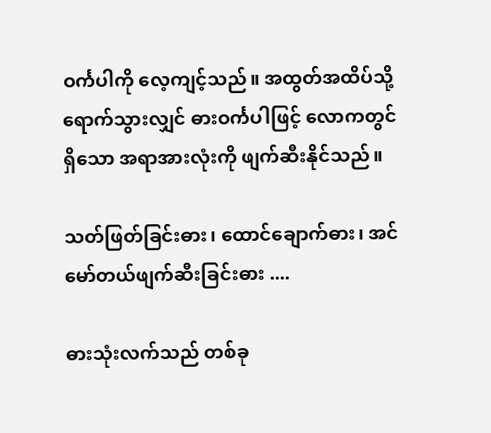ဝင်္ကပါကို လေ့ကျင့်သည်။ အထွတ်အထိပ်သို့ ရောက်သွားလျှင် ဓားဝင်္ကပါဖြင့် လောကတွင်ရှိသော အရာအားလုံးကို ဖျက်ဆီးနိုင်သည်။

သတ်ဖြတ်ခြင်းဓား၊ ထောင်ချောက်ဓား၊ အင်မော်တယ်ဖျက်ဆီးခြင်းဓား ....

ဓားသုံးလက်သည် တစ်ခု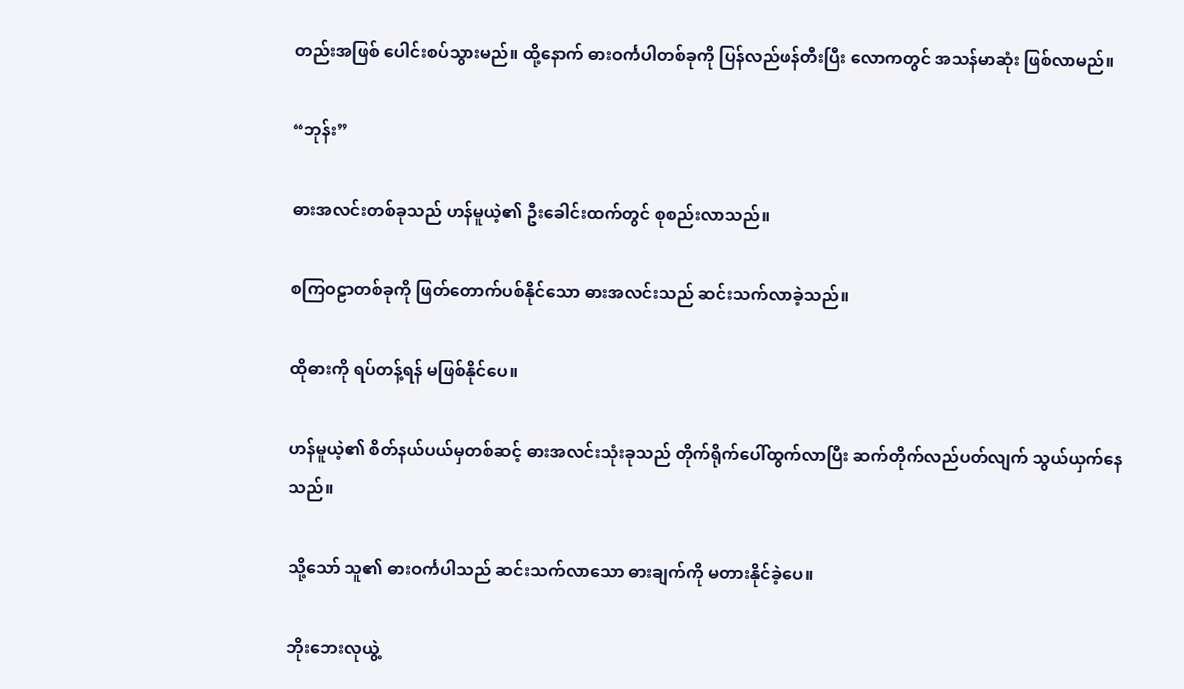တည်းအဖြစ် ပေါင်းစပ်သွားမည်။ ထို့နောက် ဓားဝင်္ကပါတစ်ခုကို ပြန်လည်ဖန်တီးပြီး လောကတွင် အသန်မာဆုံး ဖြစ်လာမည်။

“ဘုန်း”

ဓားအလင်းတစ်ခုသည် ဟန်မူယဲ့၏ ဦးခေါင်းထက်တွင် စုစည်းလာသည်။

စကြဝဠာတစ်ခုကို ဖြတ်တောက်ပစ်နိုင်သော ဓားအလင်းသည် ဆင်းသက်လာခဲ့သည်။

ထိုဓားကို ရပ်တန့်ရန် မဖြစ်နိုင်ပေ။

ဟန်မူယဲ့၏ စိတ်နယ်ပယ်မှတစ်ဆင့် ဓားအလင်းသုံးခုသည် တိုက်ရိုက်ပေါ်ထွက်လာပြီး ဆက်တိုက်လည်ပတ်လျက် သွယ်ယှက်နေသည်။

သို့သော် သူ၏ ဓားဝင်္ကပါသည် ဆင်းသက်လာသော ဓားချက်ကို မတားနိုင်ခဲ့ပေ။

ဘိုးဘေးလုယွဲ့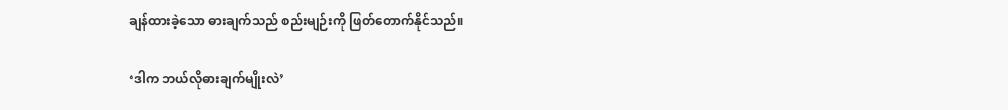ချန်ထားခဲ့သော ဓားချက်သည် စည်းမျဉ်းကို ဖြတ်တောက်နိုင်သည်။

‘ဒါက ဘယ်လိုဓားချက်မျိုးလဲ’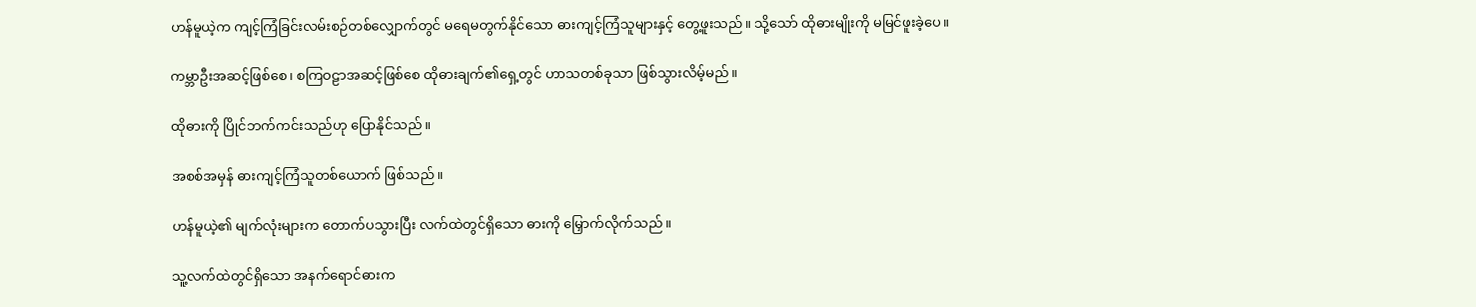ဟန်မူယဲ့က ကျင့်ကြံခြင်းလမ်းစဉ်တစ်လျှောက်တွင် မရေမတွက်နိုင်သော ဓားကျင့်ကြံသူများနှင့် တွေ့ဖူးသည်။ သို့သော် ထိုဓားမျိုးကို မမြင်ဖူးခဲ့ပေ။

ကမ္ဘာဦးအဆင့်ဖြစ်စေ၊ စကြဝဠာအဆင့်ဖြစ်စေ ထိုဓားချက်၏ရှေ့တွင် ဟာသတစ်ခုသာ ဖြစ်သွားလိမ့်မည်။

ထိုဓားကို ပြိုင်ဘက်ကင်းသည်ဟု ပြောနိုင်သည်။

အစစ်အမှန် ဓားကျင့်ကြံသူတစ်ယောက် ဖြစ်သည်။

ဟန်မူယဲ့၏ မျက်လုံးများက တောက်ပသွားပြီး လက်ထဲတွင်ရှိသော ဓားကို မြှောက်လိုက်သည်။

သူ့လက်ထဲတွင်ရှိသော အနက်ရောင်ဓားက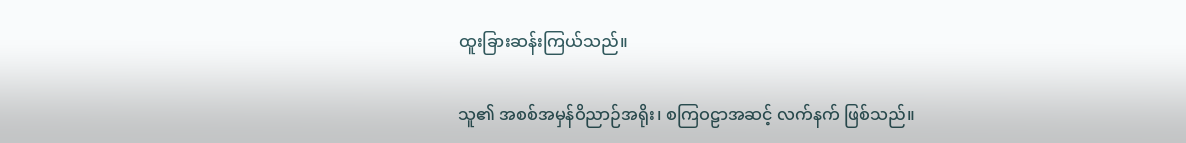ထူးခြားဆန်းကြယ်သည်။

သူ၏ အစစ်အမှန်ဝိညာဉ်အရိုး၊ စကြဝဠာအဆင့် လက်နက် ဖြစ်သည်။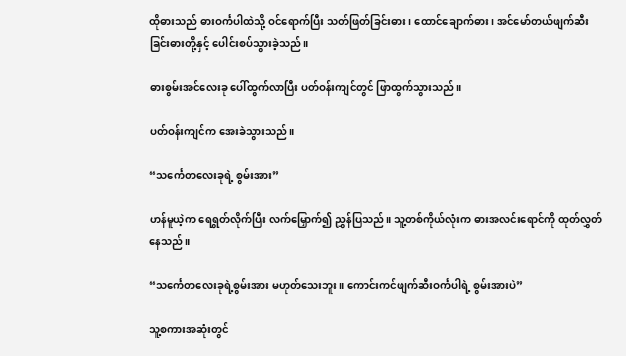ထိုဓားသည် ဓားဝင်္ကပါထဲသို့ ဝင်ရောက်ပြီး သတ်ဖြတ်ခြင်းဓား၊ ထောင်ချောက်ဓား၊ အင်မော်တယ်ဖျက်ဆီးခြင်းဓားတို့နှင့် ပေါင်းစပ်သွားခဲ့သည်။

ဓားစွမ်းအင်လေးခု ပေါ်ထွက်လာပြီး ပတ်ဝန်းကျင်တွင် ဖြာထွက်သွားသည်။

ပတ်ဝန်းကျင်က အေးခဲသွားသည်။

“သင်္ကေတလေးခုရဲ့ စွမ်းအား”

ဟန်မူယဲ့က ရေရွတ်လိုက်ပြီး လက်မြှောက်၍ ညွှန်ပြသည်။ သူ့တစ်ကိုယ်လုံးက ဓားအလင်းရောင်ကို ထုတ်လွှတ်နေသည်။

“သင်္ကေတလေးခုရဲ့စွမ်းအား မဟုတ်သေးဘူး။ ကောင်းကင်ဖျက်ဆီးဝင်္ကပါရဲ့ စွမ်းအားပဲ”

သူ့စကားအဆုံးတွင်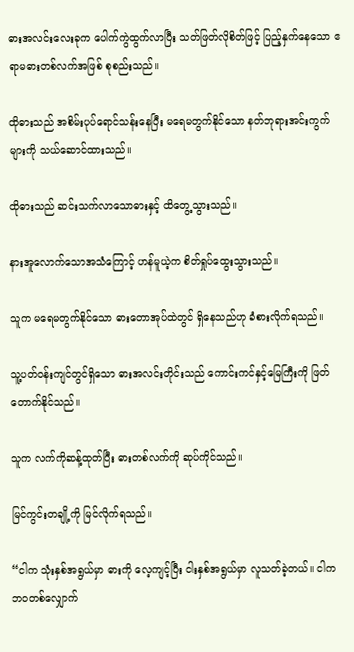ဓားအလင်းလေးခုက ပေါက်ကွဲထွက်လာပြီး သတ်ဖြတ်လိုစိတ်ဖြင့် ပြည့်နှက်နေသော ဧရာမဓားတစ်လက်အဖြစ် စုစည်းသည်။

ထိုဓားသည် အစိမ်းပုပ်‌ရောင်သန်းနေပြီး မရေမတွက်နိုင်သော နတ်ဘုရားအင်းကွက်များကို သယ်ဆောင်ထားသည်။

ထိုဓားသည် ဆင်းသက်လာသောဓားနှင့် ထိတွေ့သွားသည်။

နားအူလောက်သောအသံကြောင့် ဟန်မူယဲ့က စိတ်ရှုပ်ထွေးသွားသည်။

သူက မရေမတွက်နိုင်သော ဓားတောအုပ်ထဲတွင် ရှိနေသည်ဟု ခံစားလိုက်ရသည်။

သူ့ပတ်ဝန်းကျင်တွင်ရှိသော ဓားအလင်းတိုင်းသည် ကောင်းကင်နှင့်မြေကြီးကို ဖြတ်တောက်နိုင်သည်။

သူက လက်ကိုဆန့်ထုတ်ပြီး ဓားတစ်လက်ကို ဆုပ်ကိုင်သည်။

မြင်ကွင်းတချို့ကို မြင်လိုက်ရသည်။

“ငါက သုံးနှစ်အရွယ်မှာ ဓားကို လေ့ကျင့်ပြီး ငါးနှစ်အရွယ်မှာ လူသတ်ခဲ့တယ်။ ငါက ဘဝတစ်လျှောက်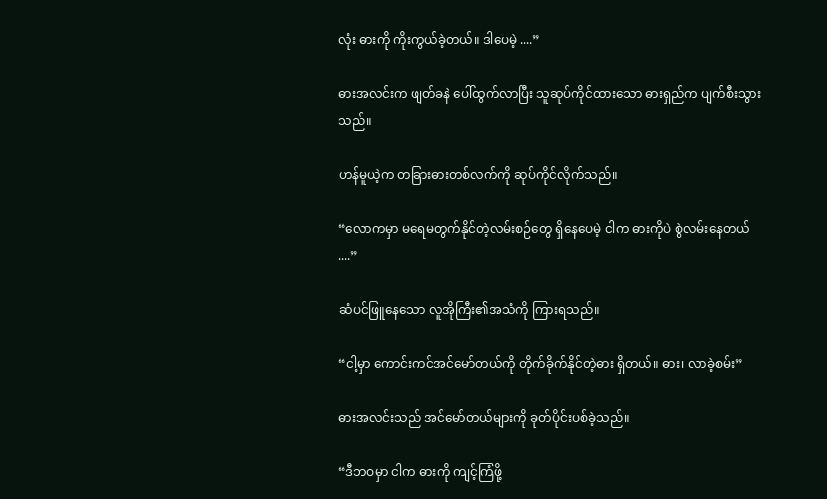လုံး ဓားကို ကိုးကွယ်ခဲ့တယ်။ ဒါပေမဲ့ ....”

ဓားအလင်းက ဖျတ်ခနဲ ပေါ်ထွက်လာပြီး သူဆုပ်ကိုင်ထားသော ဓားရှည်က ပျက်စီးသွားသည်။

ဟန်မူယဲ့က တခြားဓားတစ်လက်ကို ဆုပ်ကိုင်လိုက်သည်။

“လောကမှာ မ‌ရေမတွက်နိုင်တဲ့လမ်းစဉ်တွေ ရှိနေပေမဲ့ ငါက ဓားကိုပဲ စွဲလမ်းနေတယ် ....”

ဆံပင်ဖြူနေသော လူအိုကြီး၏အသံကို ကြားရသည်။

“ငါ့မှာ ကောင်းကင်အင်မော်တယ်ကို တိုက်ခိုက်နိုင်တဲ့ဓား ရှိတယ်။ ဓား၊ လာခဲ့စမ်း”

ဓားအလင်းသည် အင်မော်တယ်များကို ခုတ်ပိုင်းပစ်ခဲ့သည်။

“ဒီဘဝမှာ ငါက ဓားကို ကျင့်ကြံဖို့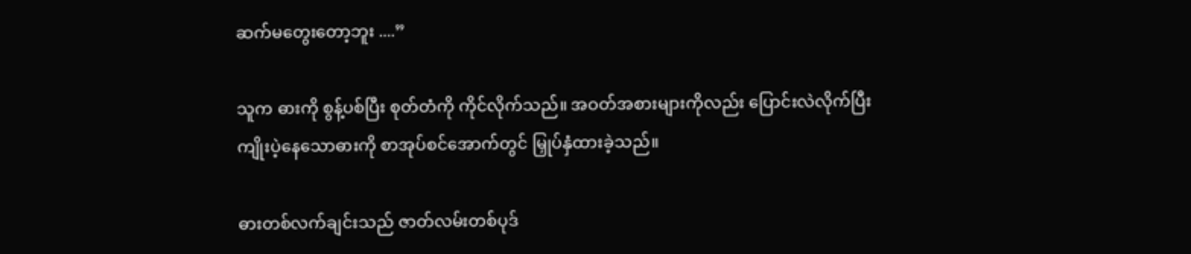ဆက်မတွေးတော့ဘူး ....”

သူက ဓားကို စွန့်ပစ်ပြီး စုတ်တံကို ကိုင်လိုက်သည်။ အဝတ်အစားများကိုလည်း ပြောင်းလဲလိုက်ပြီး ကျိုးပဲ့နေသောဓားကို စာအုပ်စင်အောက်တွင် မြှုပ်နှံထားခဲ့သည်။

ဓားတစ်လက်ချင်းသည် ဇာတ်လမ်းတစ်ပုဒ်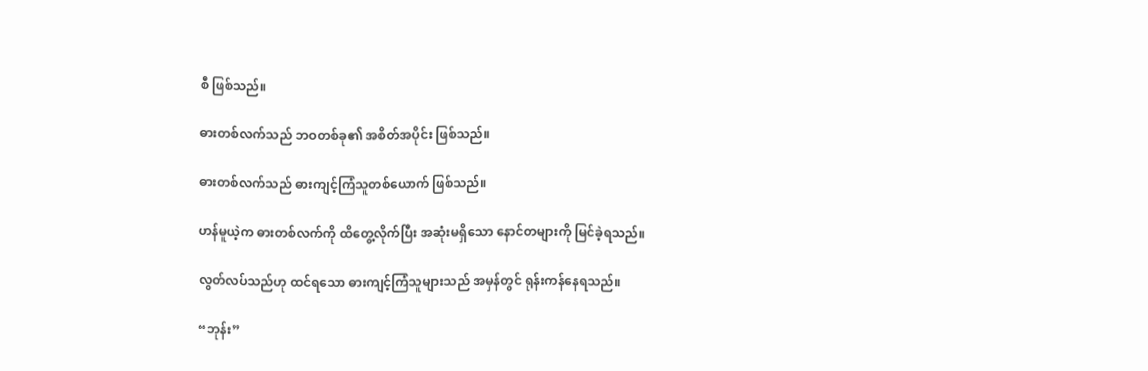စီ ဖြစ်သည်။

ဓားတစ်လက်သည် ဘဝတစ်ခု၏ အစိတ်အပိုင်း ဖြစ်သည်။

ဓားတစ်လက်သည် ဓားကျင့်ကြံသူတစ်ယောက် ဖြစ်သည်။

ဟန်မူယဲ့က ဓားတစ်လက်ကို ထိတွေ့လိုက်ပြီး အဆုံးမရှိသော နောင်တများကို မြင်ခဲ့ရသည်။

လွတ်လပ်သည်ဟု ထင်ရသော ဓားကျင့်ကြံသူများသည် အမှန်တွင် ရုန်းကန်နေရသည်။

“ဘုန်း”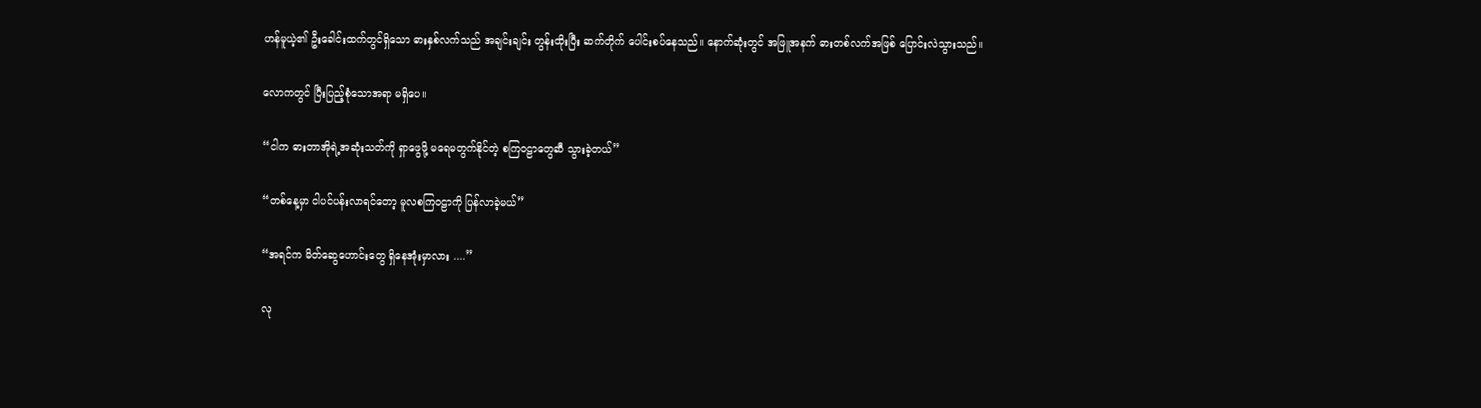ဟန်မူယဲ့၏ ဦးခေါင်းထက်တွင်ရှိသော ဓားနှစ်လက်သည် အချင်းချင်း တွန်းထိုးပြီး ဆက်တိုက် ပေါင်းစပ်နေသည်။ နောက်ဆုံးတွင် အဖြူအနက် ဓားတစ်လက်အဖြစ် ပြောင်းလဲသွားသည်။

လောကတွင် ပြီးပြည့်စုံသောအရာ မရှိပေ။

“ငါက ဓားတာအိုရဲ့အဆုံးသတ်ကို ရှာဖွေဖို့ မရေမတွက်နိုင်တဲ့ စကြဝဠာတွေဆီ သွားခဲ့တယ်”

“တစ်နေ့မှာ ငါပင်ပန်းလာရင်တော့ မူလစကြဝဠာကို ပြန်လာခဲ့မယ်”

“အရင်က မိတ်ဆွေဟောင်းတွေ ရှိနေအုံးမှာလား ....”

လု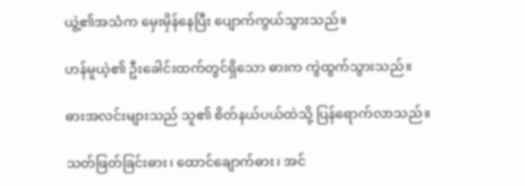ယွဲ့၏အသံက မှေးမှိန်နေပြီး ပျောက်ကွယ်သွားသည်။

ဟန်မူယဲ့၏ ဦးခေါင်းထက်တွင်ရှိသော ဓားက ကွဲထွက်သွားသည်။

ဓားအလင်းများသည် သူ၏ စိတ်နယ်ပယ်ထဲသို့ ပြန်ရောက်လာသည်။

သတ်ဖြတ်ခြင်းဓား၊ ထောင်ချောက်ဓား၊ အင်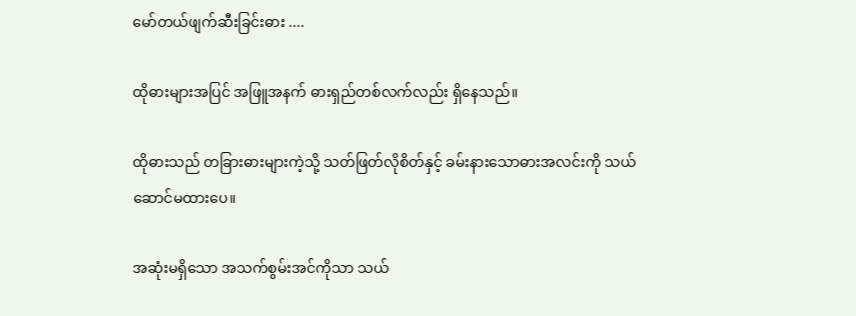မော်တယ်ဖျက်ဆီးခြင်းဓား ....

ထိုဓားများအပြင် အဖြူအနက် ဓားရှည်တစ်လက်လည်း ရှိနေသည်။

ထိုဓားသည် တခြားဓားများကဲ့သို့ သတ်ဖြတ်လိုစိတ်နှင့် ခမ်းနားသောဓားအလင်းကို သယ်ဆောင်မထားပေ။

အဆုံးမရှိသော အသက်စွမ်းအင်ကိုသာ သယ်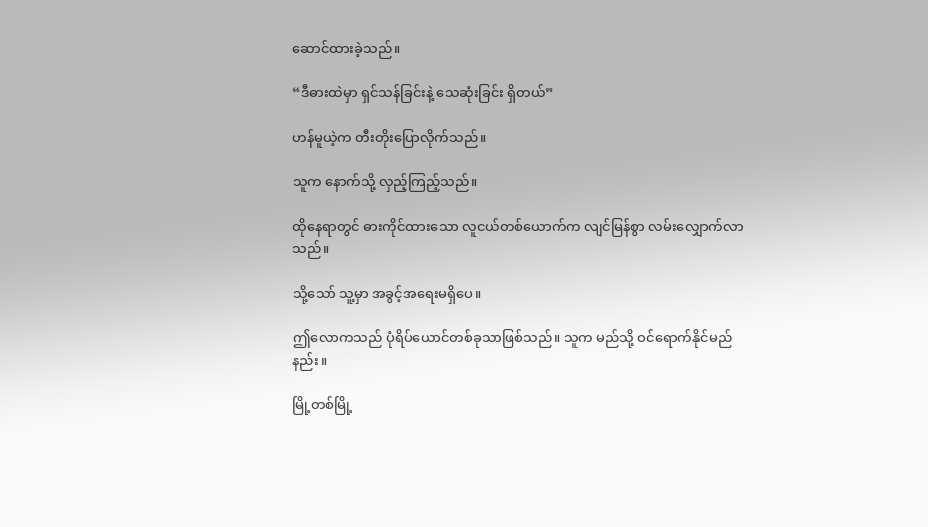ဆောင်ထားခဲ့သည်။

“ဒီဓားထဲမှာ ရှင်သန်ခြင်းနဲ့ သေဆုံးခြင်း ရှိတယ်”

ဟန်မူယဲ့က တီးတိုးပြောလိုက်သည်။

သူက နောက်သို့ လှည့်ကြည့်သည်။

ထိုနေရာတွင် ဓားကိုင်ထားသော လူငယ်တစ်ယောက်က လျင်မြန်စွာ လမ်းလျှောက်လာသည်။

သို့သော် သူ့မှာ အခွင့်အရေးမရှိပေ။

ဤလောကသည် ပုံရိပ်ယောင်တစ်ခုသာဖြစ်သည်။ သူက မည်သို့ ဝင်ရောက်နိုင်မည်နည်း။

မြို့တစ်မြို့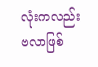လုံးကလည်း ဗလာဖြစ်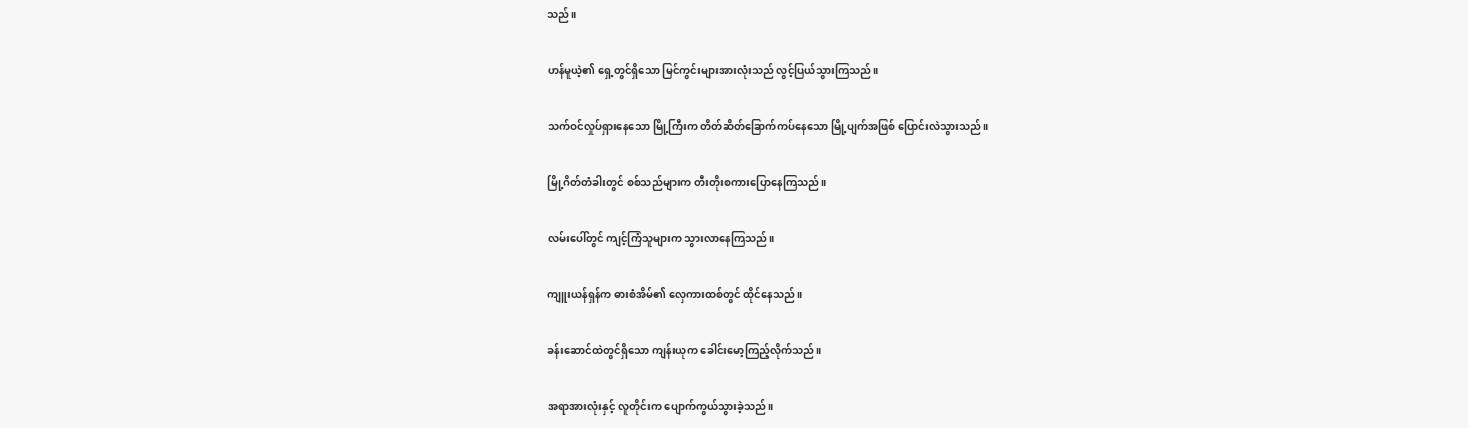သည်။

ဟန်မူယဲ့၏ ရှေ့တွင်ရှိသော မြင်ကွင်းများအားလုံးသည် လွင့်ပြယ်သွားကြသည်။

သက်ဝင်လှုပ်ရှားနေသော မြို့ကြီးက တိတ်ဆိတ်ခြောက်ကပ်နေသော မြို့ပျက်အဖြစ် ပြောင်းလဲသွားသည်။

မြို့ဂိတ်တံခါးတွင် စစ်သည်များက တီးတိုးစကားပြောနေကြသည်။

လမ်းပေါ်တွင် ကျင့်ကြံသူများက သွားလာနေကြသည်။

ကျူးယန်ရှန်က ဓားစံအိမ်၏ လှေကားထစ်တွင် ထိုင်နေသည်။

ခန်းဆောင်ထဲတွင်ရှိသော ကျန်းယုက ခေါင်းမော့ကြည့်လိုက်သည်။

အရာအားလုံးနှင့် လူတိုင်းက ပျောက်ကွယ်သွားခဲ့သည်။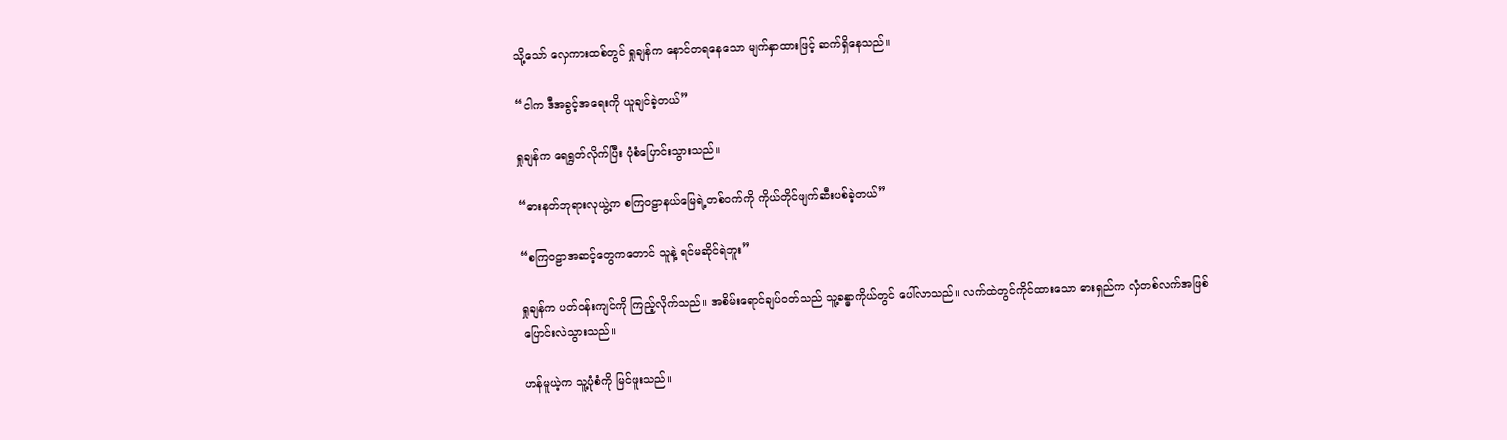သို့သော် လှေကားထစ်တွင် ရှုချန်က နောင်တရနေသော မျက်နှာထားဖြင့် ဆက်ရှိနေသည်။

“ငါက ဒီအခွင့်အရေးကို ယူချင်ခဲ့တယ်”

ရှုချန်က ရေရွတ်လိုက်ပြီး ပုံစံပြောင်းသွားသည်။

“ဓားနတ်ဘုရားလုယွဲ့က စကြဝဠာနယ်မြေရဲ့တစ်ဝက်ကို ကိုယ်တိုင်ဖျက်ဆီးပစ်ခဲ့တယ်”

“စကြဝဠာအဆင့်တွေကတောင် သူနဲ့ ရင်မဆိုင်ရဲဘူး”

ရှုချန်က ပတ်ဝန်းကျင်ကို ကြည့်လိုက်သည်။ အစိမ်းရောင်ချပ်ဝတ်သည် သူ့ခန္ဓာကိုယ်တွင် ပေါ်လာသည်။ လက်ထဲတွင်ကိုင်ထားသော ဓားရှည်က လှံတစ်လက်အဖြစ် ပြောင်းလဲသွားသည်။

ဟန်မူယဲ့က သူ့ပုံစံကို မြင်ဖူးသည်။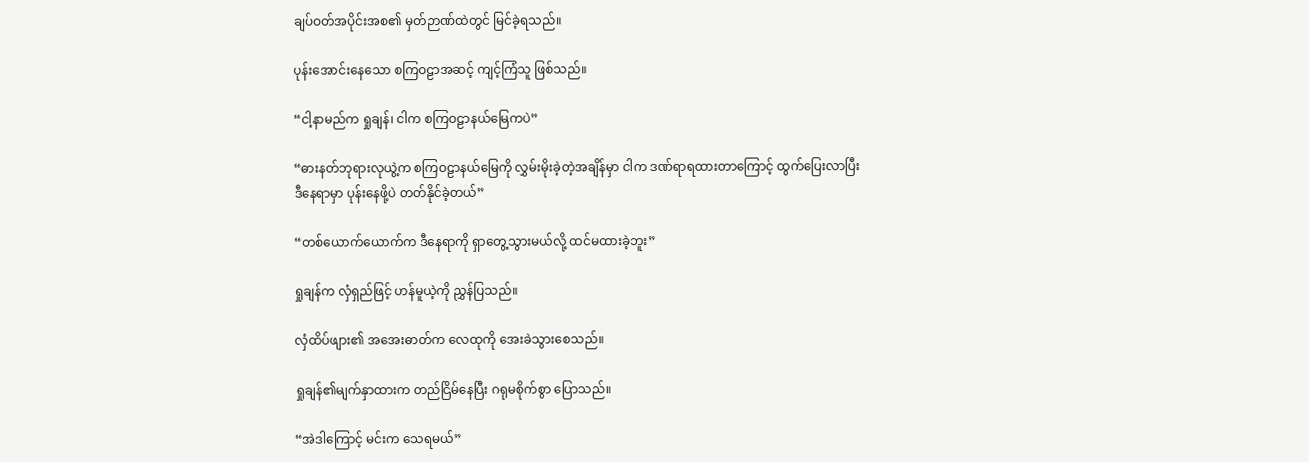ချပ်ဝတ်အပိုင်းအစ၏ မှတ်ဉာဏ်ထဲတွင် မြင်ခဲ့ရသည်။

ပုန်းအောင်းနေသော စကြဝဠာအဆင့် ကျင့်ကြံသူ ဖြစ်သည်။

“ငါ့နာမည်က ရှုချန်၊ ငါက စကြဝဠာနယ်မြေကပဲ”

“ဓားနတ်ဘုရားလုယွဲ့က စကြဝဠာနယ်မြေကို လွှမ်းမိုးခဲ့တဲ့အချိန်မှာ ငါက ဒဏ်ရာရထားတာကြောင့် ထွက်ပြေးလာပြီး ဒီနေရာမှာ ပုန်းနေဖို့ပဲ တတ်နိုင်ခဲ့တယ်”

“တစ်ယောက်ယောက်က ဒီနေရာကို ရှာတွေ့သွားမယ်လို့ ထင်မထားခဲ့ဘူး”

ရှုချန်က လှံရှည်ဖြင့် ဟန်မူယဲ့ကို ညွှန်ပြသည်။

လှံထိပ်ဖျား၏ အအေးဓာတ်က လေထုကို အေးခဲသွားစေသည်။

ရှုချန်၏မျက်နှာထားက တည်ငြိမ်နေပြီး ဂရုမစိုက်စွာ ပြောသည်။

“အဲဒါကြောင့် မင်းက သေရမယ်”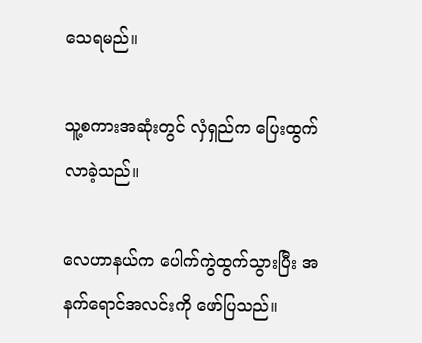သေရမည်။

သူ့စကားအဆုံးတွင် လှံရှည်က ပြေးထွက်လာခဲ့သည်။

လေဟာနယ်က ပေါက်ကွဲထွက်သွားပြီး အနက်ရောင်အလင်းကို ဖော်ပြသည်။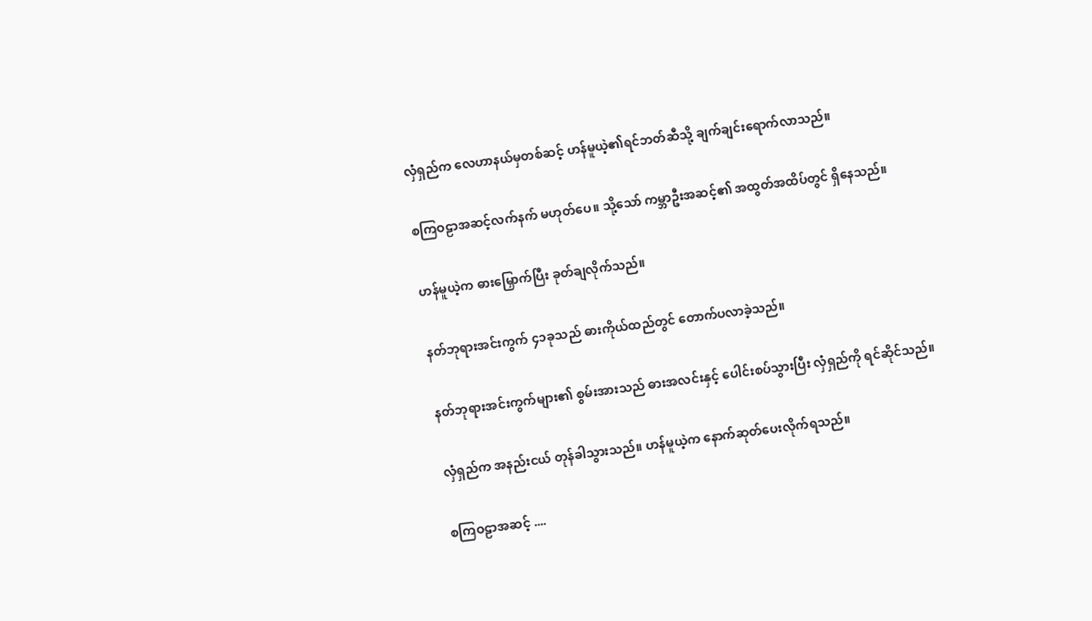လှံရှည်က လေဟာနယ်မှတစ်ဆင့် ဟန်မူယဲ့၏ရင်ဘတ်ဆီသို့ ချက်ချင်းရောက်လာသည်။

စကြဝဠာအဆင့်လက်နက် မဟုတ်ပေ။ သို့သော် ကမ္ဘာဦးအဆင့်၏ အထွတ်အထိပ်တွင် ရှိနေသည်။

ဟန်မူယဲ့က ဓားမြှောက်ပြီး ခုတ်ချလိုက်သည်။

နတ်ဘုရားအင်းကွက် ၄၁ခုသည် ဓားကိုယ်ထည်တွင် တောက်ပလာခဲ့သည်။

နတ်ဘုရားအင်းကွက်များ၏ စွမ်းအားသည် ဓားအလင်းနှင့် ပေါင်းစပ်သွားပြီး လှံရှည်ကို ရင်ဆိုင်သည်။

လှံရှည်က အနည်းငယ် တုန်ခါသွားသည်။ ဟန်မူယဲ့က နောက်ဆုတ်ပေးလိုက်ရသည်။

စကြဝဠာအဆင့် ....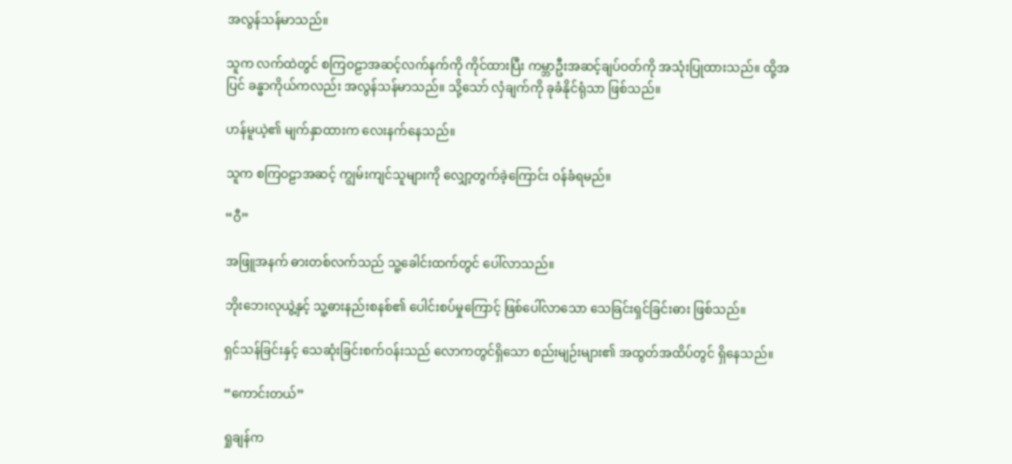အလွန်သန်မာသည်။

သူက လက်ထဲတွင် စကြဝဠာအဆင့်လက်နက်ကို ကိုင်ထားပြီး ကမ္ဘာဦးအဆင့်ချပ်ဝတ်ကို အသုံးပြုထားသည်။ ထို့အပြင် ခန္ဓာကိုယ်ကလည်း အလွန်သန်မာသည်။ သို့သော် လှံချက်ကို ခုခံနိုင်ရုံသာ ဖြစ်သည်။

ဟန်မူယဲ့၏ မျက်နှာထားက လေးနက်နေသည်။

သူက စကြဝဠာအဆင့် ကျွမ်းကျင်သူများကို လျှော့တွက်ခဲ့‌ကြောင်း ဝန်ခံရမည်။

“ဝီ”

အဖြူအနက် ဓားတစ်လက်သည် သူ့ခေါင်းထက်တွင် ပေါ်လာသည်။

ဘိုးဘေးလုယွဲ့နှင့် သူ့ဓားနည်းစနစ်၏ ပေါင်းစပ်မှုကြောင့် ဖြစ်ပေါ်လာသော သေခြင်းရှင်ခြင်းဓား ဖြစ်သည်။

ရှင်သန်ခြင်းနှင့် သေဆုံးခြင်းစက်ဝန်းသည် လောကတွင်ရှိသော စည်းမျဉ်းများ၏ အထွတ်အထိပ်တွင် ရှိနေသည်။

“ကောင်းတယ်”

ရှုချန်က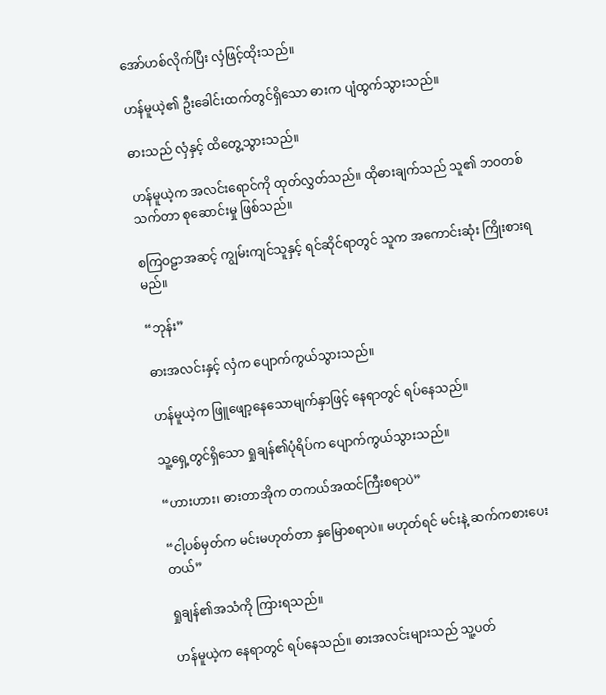အော်ဟစ်လိုက်ပြီး လှံဖြင့်ထိုးသည်။

ဟန်မူယဲ့၏ ဦးခေါင်းထက်တွင်ရှိသော ဓားက ပျံထွက်သွားသည်။

ဓားသည် လှံနှင့် ထိတွေ့သွားသည်။

ဟန်မူယဲ့က အလင်းရောင်ကို ထုတ်လွှတ်သည်။ ထိုဓားချက်သည် သူ၏ ဘဝတစ်သက်တာ စုဆောင်းမှု ဖြစ်သည်။

စကြဝဠာအဆင့် ကျွမ်းကျင်သူနှင့် ရင်ဆိုင်ရာတွင် သူက အကောင်းဆုံး ကြိုးစားရမည်။

“ဘုန်း”

ဓားအလင်းနှင့် လှံက ပျောက်ကွယ်သွားသည်။

ဟန်မူယဲ့က ဖြူဖျော့နေသောမျက်နှာဖြင့် နေရာတွင် ရပ်နေသည်။

သူ့ရှေ့တွင်ရှိသော ရှုချန်၏ပုံရိပ်က ပျောက်ကွယ်သွားသည်။

“ဟားဟား၊ ဓားတာအိုက တကယ်အထင်ကြီးစရာပဲ”

“ငါ့ပစ်မှတ်က မင်းမဟုတ်တာ နှမြောစရာပဲ။ မဟုတ်ရင် မင်းနဲ့ ဆက်ကစားပေးတယ်”

ရှုချန်၏အသံကို ကြားရသည်။

ဟန်မူယဲ့က နေရာတွင် ရပ်နေသည်။ ဓားအလင်းများသည် သူ့ပတ်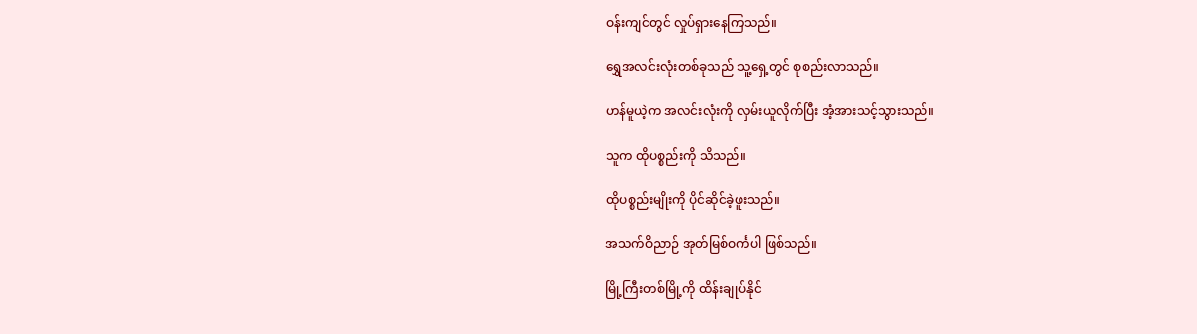ဝန်းကျင်တွင် လှုပ်ရှားနေကြသည်။

ရွှေအလင်းလုံးတစ်ခုသည် သူ့ရှေ့တွင် စုစည်းလာသည်။

ဟန်မူယဲ့က အလင်းလုံးကို လှမ်းယူလိုက်ပြီး အံ့အားသင့်သွားသည်။

သူက ထိုပစ္စည်းကို သိသည်။

ထိုပစ္စည်းမျိုးကို ပိုင်ဆိုင်ခဲ့ဖူးသည်။

အသက်ဝိညာဉ် အုတ်မြစ်ဝင်္ကပါ ဖြစ်သည်။

မြို့ကြီးတစ်မြို့ကို ထိန်းချုပ်နိုင်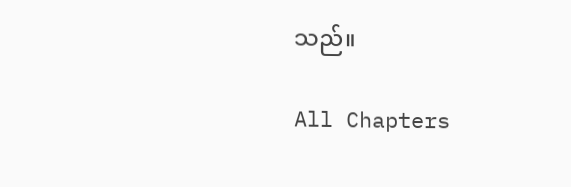သည်။

All Chapters